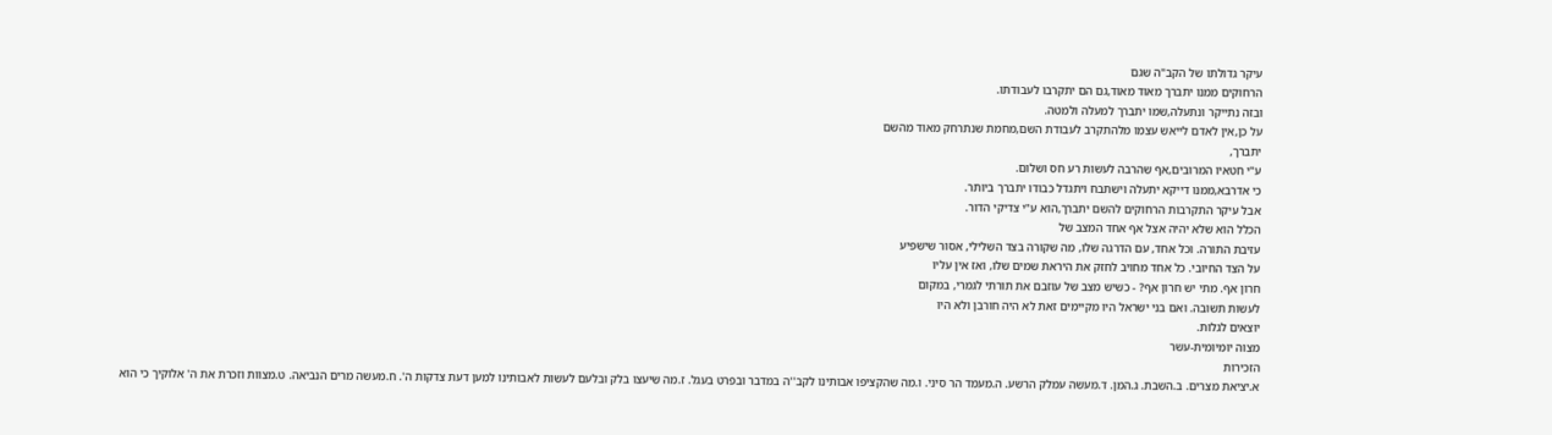עיקר גדולתו של הקב"ה שגם
הרחוקים ממנו יתברך מאוד מאוד,גם הם יתקרבו לעבודתו.
ובזה נתייקר ונתעלה,שמו יתברך למעלה ולמטה.
על כן,אין לאדם לייאש עצמו מלהתקרב לעבודת השם,מחמת שנתרחק מאוד מהשם
יתברך,
ע"י חטאיו המרובים,אף שהרבה לעשות רע חס ושלום.
כי אדרבא,ממנו דייקא יתעלה וישתבח ויתגדל כבודו יתברך ביותר.
אבל עיקר התקרבות הרחוקים להשם יתברך,הוא ע"י צדיקי הדור.
הכלל הוא שלא יהיה אצל אף אחד המצב של
עזיבת התורה. וכל אחד, עם הדרגה שלו, מה שקורה בצד השלילי, אסור שישפיע
על הצד החיובי. כל אחד מחויב לחזק את היראת שמים שלו, ואז אין עליו
חרון אף. מתי יש חרון אף? - כשיש מצב של עוזבם את תורתי לגמרי, במקום
לעשות תשובה. ואם בני ישראל היו מקיימים זאת לא היה חורבן ולא היו
יוצאים לגלות.
מצוה יומיומית-עשר
הזכירות
א.יציאת מצרים. ב.השבת. ג.המן. ד.מעשה עמלק הרשע. ה.מעמד הר סיני. ו.מה שהקציפו אבותינו לקב''ה במדבר ובפרט בעגל. ז.מה שיעצו בלק ובלעם לעשות לאבותינו למען דעת צדקות ה'. ח.מעשה מרים הנביאה. ט.מצוות וזכרת את ה' אלוקיך כי הוא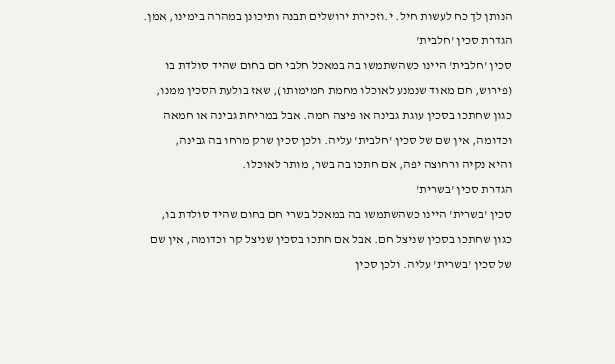הנותן לך כח לעשות חיל. י.וזכירת ירושלים תבנה ותיכונן במהרה בימינו, אמן.
הגדרת סכין 'חלבית'
סכין 'חלבית' היינו כשהשתמשו בה במאכל חלבי חם בחום שהיד סולדת בו
(פירוש, חם מאוד שנמנע לאוכלו מחמת חמימותו), שאז בולעת הסכין ממנו,
כגון שחתכו בסכין עוגת גבינה או פיצה חמה. אבל במריחת גבינה או חמאה
וכדומה, אין שם של סכין 'חלבית' עליה. ולכן סכין שרק מרחו בה גבינה,
והיא נקיה ורחוצה יפה, אם חתכו בה בשר, מותר לאוכלו.
הגדרת סכין 'בשרית'
סכין 'בשרית' היינו כשהשתמשו בה במאכל בשרי חם בחום שהיד סולדת בו,
כגון שחתכו בסכין שניצל חם. אבל אם חתכו בסכין שניצל קר וכדומה, אין שם
של סכין 'בשרית' עליה. ולכן סכין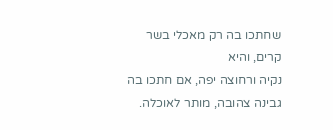שחתכו בה רק מאכלי בשר קרים, והיא
נקיה ורחוצה יפה, אם חתכו בה גבינה צהובה, מותר לאוכלה.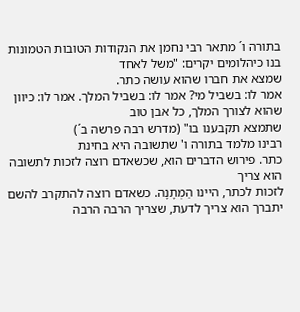בתורה ו´ מתאר רבי נחמן את הנקודות הטובות הטמונות בנו כיהלומים יקרים: "משל לאחד
שמצא את חברו שהוא עושה כתר.
אמר לו: בשביל מי? אמר לו: בשביל המלך. אמר לו: כיוון שהוא לצורך המלך, כל אבן טוב
שתמצא תקבענו בו" (מדרש רבה פרשה ב´)
רבינו מלמד בתורה ו' שתשובה היא בחינת
כתר. פירוש הדברים הוא, שכשאדם רוצה לזכות לתשובה הוא צריך
לזכות לכתר, היינו הַמְתָנָה. כשאדם רוצה להתקרב להשם
יתברך הוא צריך לדעת, שצריך הרבה הרבה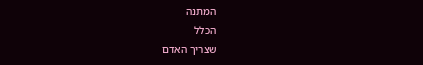המתנה
הכלל
שצריך האדם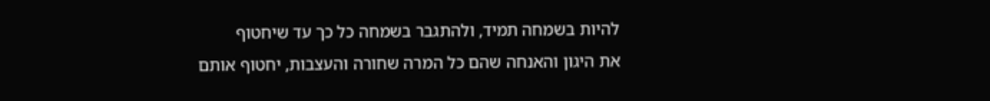להיות בשמחה תמיד, ולהתגבר בשמחה כל כך עד שיחטוף
את היגון והאנחה שהם כל המרה שחורה והעצבות, יחטוף אותם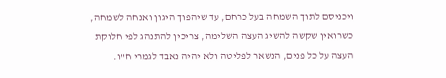ויכניסם לתוך השמחה בעל כרחם, עד שיהפוך היגון ואנחה לשמחה,
כשרואין שקשה להשיג העצה השלימה, צריכין להתנהג לפי חלוקת
העצה על כל פנים, הנשאר לפליטה ולא יהיה נאבד לגמרי ח"ו.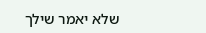שלא יאמר שילך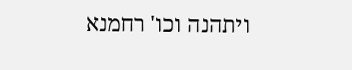ויתהנה וכו' רחמנא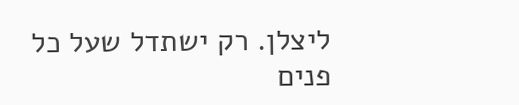ליצלן. רק ישתדל שעל כל
פנים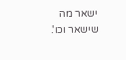ישאר מה שישאר וכו'.